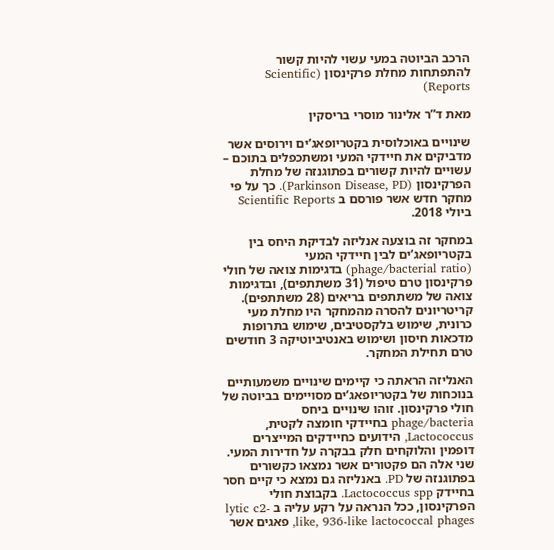הרכב הביוטה במעי עשוי להיות קשור להתפתחות מחלת פרקינסון (Scientific Reports)

מאת ד”ר אלינור מוסרי בריסקין

שינויים באוכלוסית בקטריופאג’ים וירוסים אשר מדביקים את חיידקי המעי ומשתכפלים בתוכם – עשויים להיות קשורים בפתוגנזה של מחלת הפרקינסון (Parkinson Disease, PD). כך על פי מחקר חדש אשר פורסם ב Scientific Reports ביולי 2018.

במחקר זה בוצעה אנליזה לבדיקת היחס בין בקטריופאג’ים לבין חיידקי המעי (phage/bacterial ratio) בדגימות צואה של חולי פרקינסון טרם טיפול (31 משתתפים), ובדגימות צואה של משתתפים בריאים (28 משתתפים). קריטריונים להסרה מהמחקר היו מחלת מעי כרונית, שימוש בלקסטיבים, שימוש בתרופות מדכאות חיסון ושימוש באנטיביוטיקה 3 חודשים טרם תחילת המחקר.

האנליזה הראתה כי קיימים שינויים משמעותיים בנוכחות של בקטריופאג’ים מסויימים בביוטה של חולי פרקינסון. זוהו שינויים ביחס phage/bacteria בחיידקי חומצה לקטית, Lactococcus, הידועים כחיידקים המייצרים דופמין והלוקחים חלק בבקרה על חדירות המעי. שני אלה הם פקטורים אשר נמצאו כקשורים בפתוגנזה של PD. באנליזה גם נמצא כי קיים חסר בחיידק Lactococcus spp. בקבוצת חולי הפרקינסון, ככל הנראה על רקע עליה ב lytic c2-like, 936-like lactococcal phages, פאגים אשר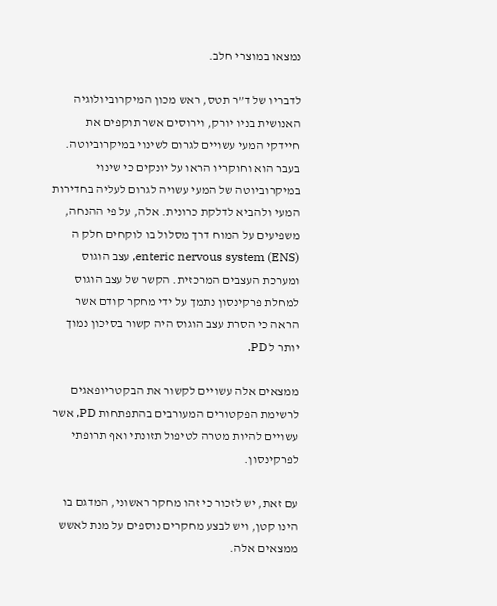נמצאו במוצרי חלב.

לדבריו של ד”ר תטס, ראש מכון המיקרוביולוגיה האנושית בניו יורק, וירוסים אשר תוקפים את חיידקי המעי עשויים לגרום לשינוי במיקרוביוטה. בעבר הוא וחוקריו הראו על יונקים כי שינוי במיקרוביוטה של המעי עשויה לגרום לעליה בחדירות המעי ולהביא לדלקת כרונית. אלה, על פי ההנחה, משפיעים על המוח דרך מסלול בו לוקחים חלק ה enteric nervous system (ENS), עצב הוגוס ומערכת העצבים המרכזית. הקשר של עצב הוגוס למחלת פרקינסון נתמך על ידי מחקר קודם אשר הראה כי הסרת עצב הוגוס היה קשור בסיכון נמוך יותר ל PD.

ממצאים אלה עשויים לקשור את הבקטריופאגים לרשימת הפקטורים המעורבים בהתפתחות PD, אשר עשויים להיות מטרה לטיפול תזונתי ואף תרופתי לפרקינסון.

עם זאת, יש לזכור כי זהו מחקר ראשוני, המדגם בו הינו קטן, ויש לבצע מחקרים נוספים על מנת לאשש ממצאים אלה.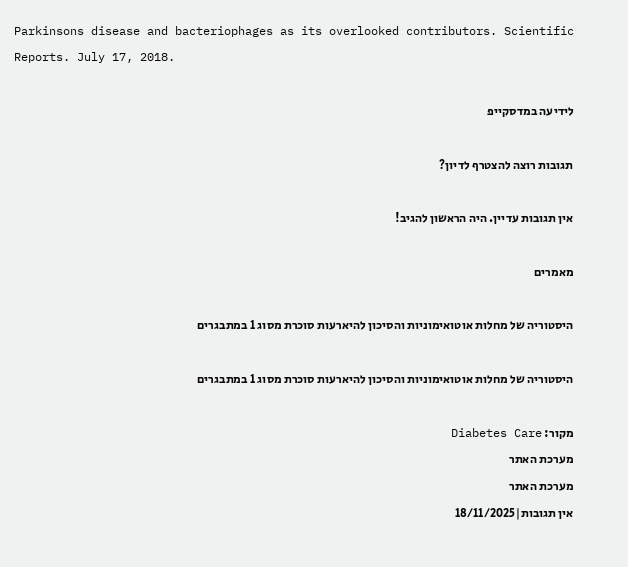Parkinsons disease and bacteriophages as its overlooked contributors. Scientific Reports. July 17, 2018.

לידיעה במדסקייפ

תגובות רוצה להצטרף לדיון?

אין תגובות עדיין. היה הראשון להגיב!

מאמרים

היסטוריה של מחלות אוטואימוניות והסיכון להיארעות סוכרת מסוג 1 במתבגרים

היסטוריה של מחלות אוטואימוניות והסיכון להיארעות סוכרת מסוג 1 במתבגרים

מקור: Diabetes Care
מערכת האתר
מערכת האתר
אין תגובות|18/11/2025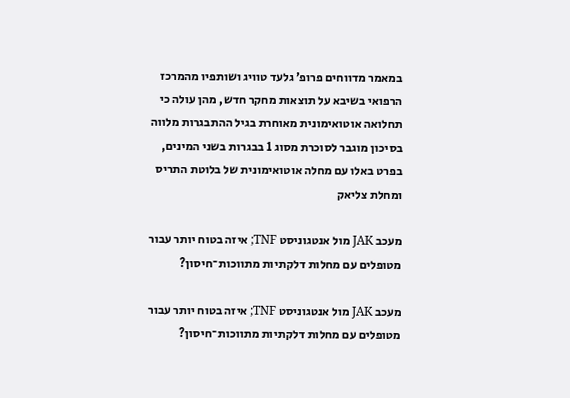במאמר מדווחים פרופ’ גלעד טוויג ושותפיו מהמרכז הרפואי בשיבא על תוצאות מחקר חדש, מהן עולה כי תחלואה אוטואימונית מאוחרת בגיל ההתבגרות מלווה בסיכון מוגבר לסוכרת מסוג 1 בבגרות בשני המינים, בפרט באלו עם מחלה אוטואימונית של בלוטת התריס ומחלת צליאק

מעכב JAK מול אנטגוניסט TNF; איזה בטוח יותר עבור מטופלים עם מחלות דלקתיות מתווכות־חיסון?

מעכב JAK מול אנטגוניסט TNF; איזה בטוח יותר עבור מטופלים עם מחלות דלקתיות מתווכות־חיסון?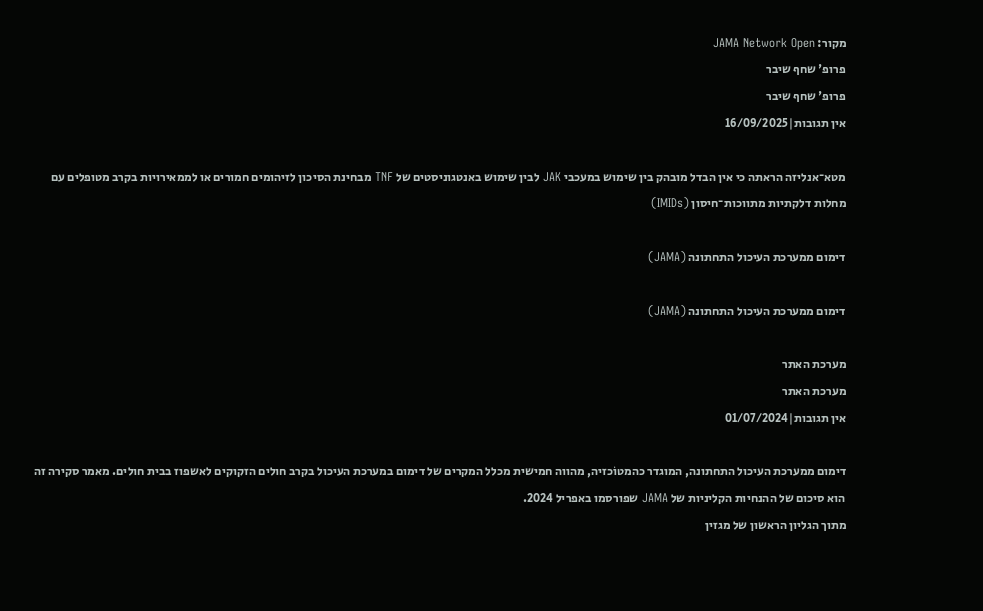מקור: JAMA Network Open
פרופ' שחף שיבר
פרופ' שחף שיבר
אין תגובות|16/09/2025

מטא־אנליזה הראתה כי אין הבדל מובהק בין שימוש במעכבי JAK לבין שימוש באנטגוניסטים של TNF מבחינת הסיכון לזיהומים חמורים או לממאירויות בקרב מטופלים עם מחלות דלקתיות מתווכות־חיסון (IMIDs)

דימום ממערכת העיכול התחתונה (JAMA)

דימום ממערכת העיכול התחתונה (JAMA)

מערכת האתר
מערכת האתר
אין תגובות|01/07/2024

דימום ממערכת העיכול התחתונה, המוגדר כהמטוֹכזיה, מהווה חמישית מכלל המקרים של דימום במערכת העיכול בקרב חולים הזקוקים לאשפוז בבית חולים. מאמר סקירה זה הוא סיכום של ההנחיות הקליניות של JAMA שפורסמו באפריל 2024.
מתוך הגליון הראשון של מגזין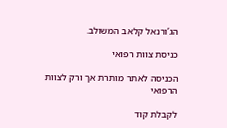הג’ורנאל קלאב המשולב.

כניסת צוות רפואי

הכניסה לאתר מותרת אך ורק לצוות הרפואי

לקבלת קוד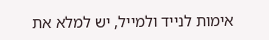אימות לנייד ולמייל, יש למלא את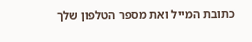כתובת המייל ואת מספר הטלפון שלך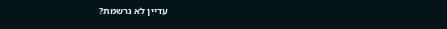עדיין לא נרשמת?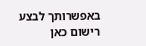באפשרותך לבצע רישום כאן